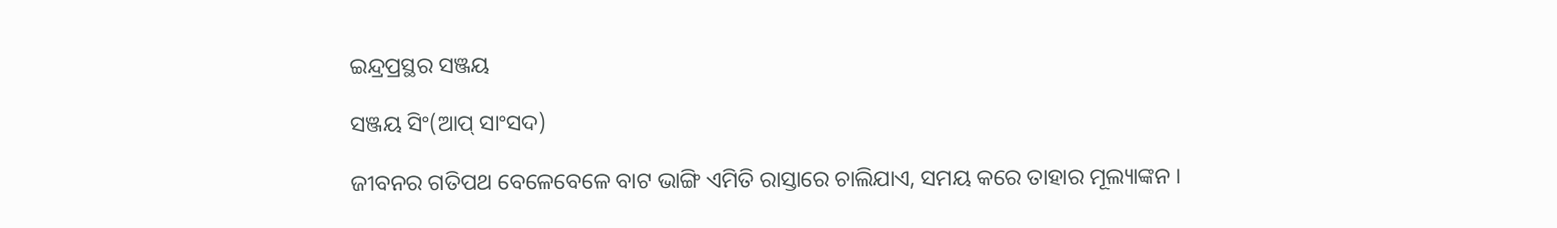ଇନ୍ଦ୍ରପ୍ରସ୍ଥର ସଞ୍ଜୟ

ସଞ୍ଜୟ ସିଂ(ଆପ୍ ସାଂସଦ)

ଜୀବନର ଗତିପଥ ବେଳେବେଳେ ବାଟ ଭାଙ୍ଗି ଏମିତି ରାସ୍ତାରେ ଚାଲିଯାଏ, ସମୟ କରେ ତାହାର ମୂଲ୍ୟାଙ୍କନ ।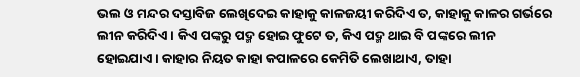ଭଲ ଓ ମନ୍ଦର ଦସ୍ତାବିଜ ଲେଖିଦେଇ କାହାକୁ କାଳଜୟୀ କରିଦିଏ ତ, କାହାକୁ କାଳର ଗର୍ଭରେ ଲୀନ କରିଦିଏ । କିଏ ପଙ୍କରୁ ପଦ୍ମ ହୋଇ ଫୁଟେ ତ, କିଏ ପଦ୍ମ ଥାଇ ବି ପଙ୍କରେ ଲୀନ ହୋଇଯାଏ । କାହାର ନିୟତ କାହା କପାଳରେ କେମିତି ଲେଖାଥାଏ, ତାହା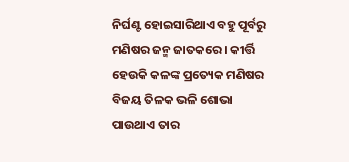ନିର୍ଘଣ୍ଟ ହୋଇସାରିଥାଏ ବହୁ ପୂର୍ବରୁ ମଣିଷର ଜନ୍ମ ଜାତକରେ । କୀର୍ତ୍ତି ହେଉକି କଳଙ୍କ ପ୍ରତ୍ୟେକ ମଣିଷର ବିଜୟ ତିଳକ ଭଳି ଶୋଭା ପାଉଥାଏ ତାର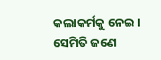କଲାକର୍ମକୁ ନେଇ । ସେମିତି ଜଣେ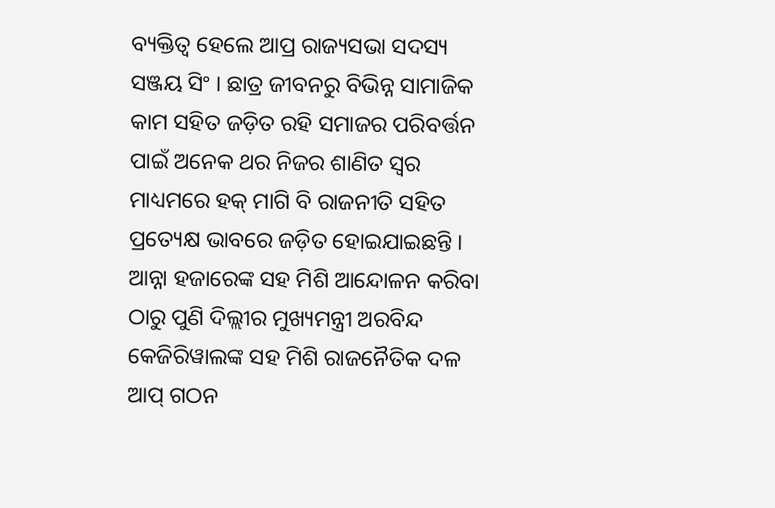ବ୍ୟକ୍ତିତ୍ୱ ହେଲେ ଆପ୍ର ରାଜ୍ୟସଭା ସଦସ୍ୟ ସଞ୍ଜୟ ସିଂ । ଛାତ୍ର ଜୀବନରୁ ବିଭିନ୍ନ ସାମାଜିକ କାମ ସହିତ ଜଡ଼ିତ ରହି ସମାଜର ପରିବର୍ତ୍ତନ ପାଇଁ ଅନେକ ଥର ନିଜର ଶାଣିତ ସ୍ୱର ମାଧ୍ୟମରେ ହକ୍ ମାଗି ବି ରାଜନୀତି ସହିତ ପ୍ରତ୍ୟେକ୍ଷ ଭାବରେ ଜଡ଼ିତ ହୋଇଯାଇଛନ୍ତି । ଆନ୍ନା ହଜାରେଙ୍କ ସହ ମିଶି ଆନ୍ଦୋଳନ କରିବା ଠାରୁ ପୁଣି ଦିଲ୍ଲୀର ମୁଖ୍ୟମନ୍ତ୍ରୀ ଅରବିନ୍ଦ କେଜିରିୱାଲଙ୍କ ସହ ମିଶି ରାଜନୈତିକ ଦଳ ଆପ୍ ଗଠନ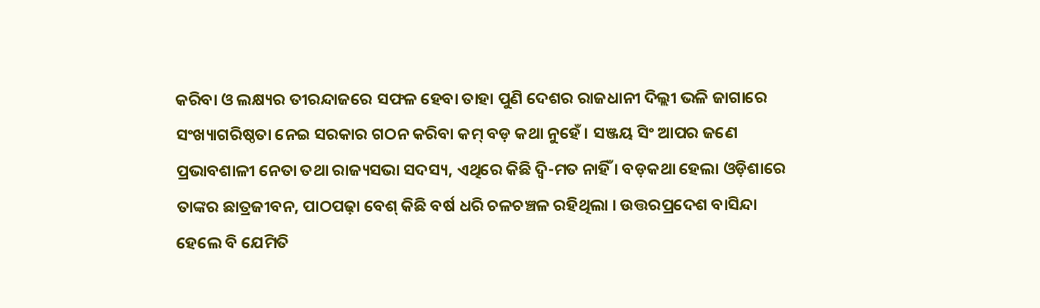କରିବା ଓ ଲକ୍ଷ୍ୟର ତୀରନ୍ଦାଜରେ ସଫଳ ହେବା ତାହା ପୁଣି ଦେଶର ରାଜଧାନୀ ଦିଲ୍ଲୀ ଭଳି ଜାଗାରେ ସଂଖ୍ୟାଗରିଷ୍ଠତା ନେଇ ସରକାର ଗଠନ କରିବା କମ୍ ବଡ଼ କଥା ନୁହେଁ । ସଞ୍ଜୟ ସିଂ ଆପର ଜଣେ ପ୍ରଭାବଶାଳୀ ନେତା ତଥା ରାଜ୍ୟସଭା ସଦସ୍ୟ, ଏଥିରେ କିଛି ଦ୍ୱି-ମତ ନାହିଁ । ବଡ଼କଥା ହେଲା ଓଡ଼ିଶାରେ ତାଙ୍କର ଛାତ୍ରଜୀବନ, ପାଠପଢ଼ା ବେଶ୍ କିଛି ବର୍ଷ ଧରି ଚଳଚଞ୍ଚଳ ରହିଥିଲା । ଉତ୍ତରପ୍ରଦେଶ ବାସିନ୍ଦା ହେଲେ ବି ଯେମିତି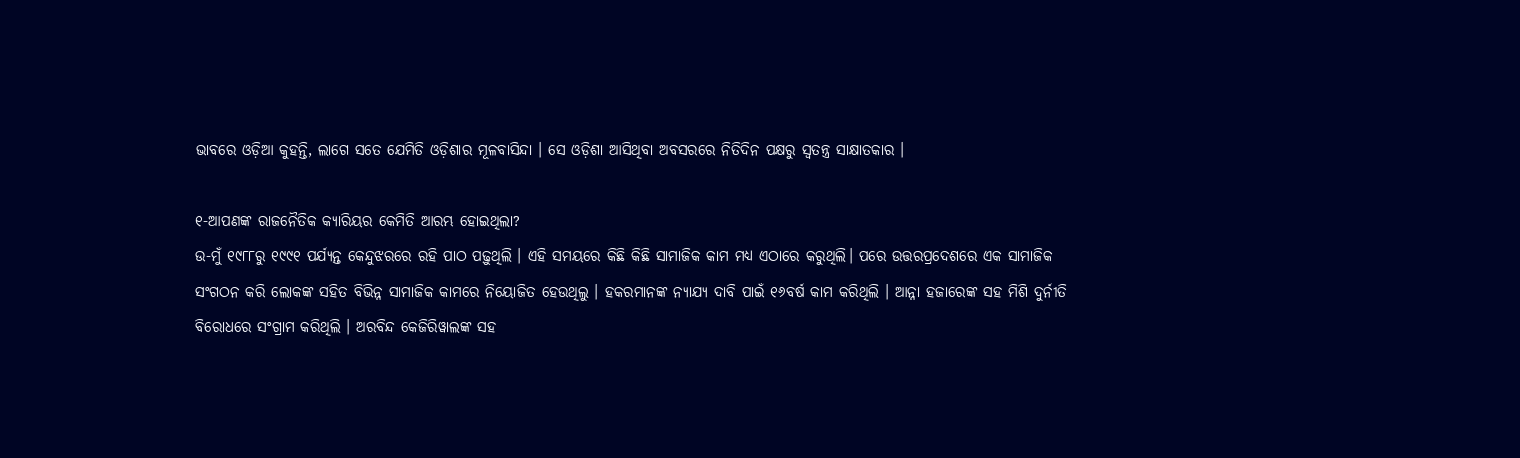ଭାବରେ ଓଡ଼ିଆ କୁହନ୍ତି, ଲାଗେ ସତେ ଯେମିତି ଓଡ଼ିଶାର ମୂଳବାସିନ୍ଦା । ସେ ଓଡ଼ିଶା ଆସିଥିବା ଅବସରରେ ନିତିଦିନ ପକ୍ଷରୁ ସ୍ୱତନ୍ତ୍ର ସାକ୍ଷାତକାର ।

୧-ଆପଣଙ୍କ ରାଜନୈତିକ କ୍ୟାରିୟର କେମିତି ଆରମ୍ଭ ହୋଇଥିଲା?
ଉ-ମୁଁ ୧୯୮୮ରୁ ୧୯୯୧ ପର୍ଯ୍ୟନ୍ତ କେନ୍ଦୁଝରରେ ରହି ପାଠ ପଢ଼ୁଥିଲି । ଏହି ସମୟରେ କିଛି କିଛି ସାମାଜିକ କାମ ମଧ୍ୟ ଏଠାରେ କରୁଥିଲି। ପରେ ଉତ୍ତରପ୍ରଦେଶରେ ଏକ ସାମାଜିକ ସଂଗଠନ କରି ଲୋକଙ୍କ ସହିତ ବିଭିନ୍ନ ସାମାଜିକ କାମରେ ନିୟୋଜିତ ହେଉଥିଲୁ । ହକରମାନଙ୍କ ନ୍ୟାଯ୍ୟ ଦାବି ପାଇଁ ୧୬ବର୍ଷ କାମ କରିଥିଲି । ଆନ୍ନା ହଜାରେଙ୍କ ସହ ମିଶି ଦୁର୍ନୀତି ବିରୋଧରେ ସଂଗ୍ରାମ କରିଥିଲି । ଅରବିନ୍ଦ କେଜିରିୱାଲଙ୍କ ସହ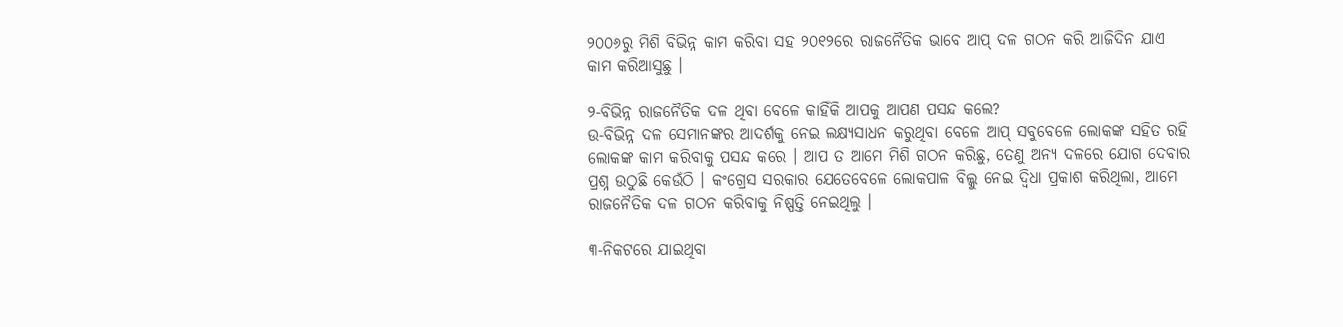୨୦୦୬ରୁ ମିଶି ବିଭିନ୍ନ କାମ କରିବା ସହ ୨୦୧୨ରେ ରାଜନୈତିକ ଭାବେ ଆପ୍ ଦଳ ଗଠନ କରି ଆଜିଦିନ ଯାଏ କାମ କରିଆସୁଛୁ ।

୨-ବିଭିନ୍ନ ରାଜନୈତିକ ଦଳ ଥିବା ବେଳେ କାହିଁକି ଆପକୁ ଆପଣ ପସନ୍ଦ କଲେ?
ଉ-ବିଭିନ୍ନ ଦଳ ସେମାନଙ୍କର ଆଦର୍ଶକୁ ନେଇ ଲକ୍ଷ୍ୟସାଧନ କରୁଥିବା ବେଳେ ଆପ୍ ସବୁବେଳେ ଲୋକଙ୍କ ସହିତ ରହି ଲୋକଙ୍କ କାମ କରିବାକୁ ପସନ୍ଦ କରେ । ଆପ ତ ଆମେ ମିଶି ଗଠନ କରିଛୁ, ତେଣୁ ଅନ୍ୟ ଦଳରେ ଯୋଗ ଦେବାର ପ୍ରଶ୍ନ ଉଠୁଛି କେଉଁଠି । କଂଗ୍ରେସ ସରକାର ଯେତେବେଳେ ଲୋକପାଳ ବିଲ୍କୁ ନେଇ ଦ୍ୱିଧା ପ୍ରକାଶ କରିଥିଲା, ଆମେ ରାଜନୈତିକ ଦଳ ଗଠନ କରିବାକୁ ନିଷ୍ପତ୍ତି ନେଇଥିଲୁ ।

୩-ନିକଟରେ ଯାଇଥିବା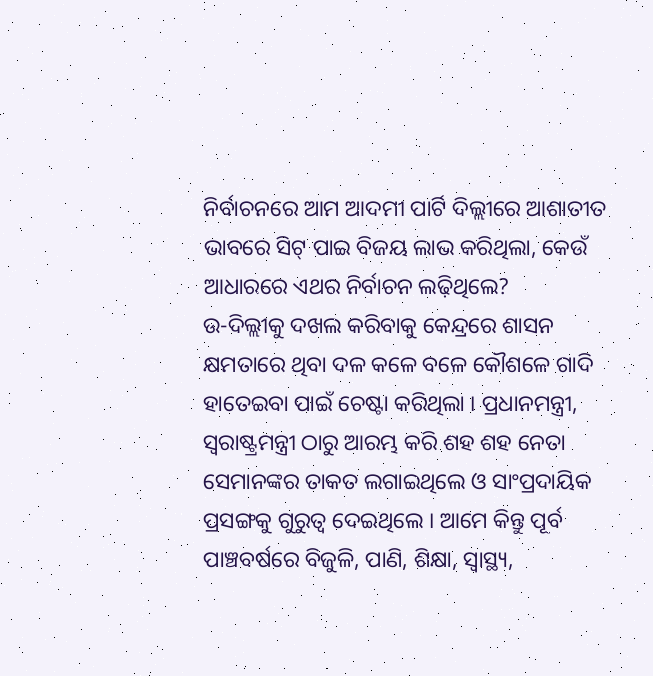ନିର୍ବାଚନରେ ଆମ ଆଦମୀ ପାର୍ଟି ଦିଲ୍ଲୀରେ ଆଶାତୀତ ଭାବରେ ସିଟ୍ ପାଇ ବିଜୟ ଲାଭ କରିଥିଲା, କେଉଁ ଆଧାରରେ ଏଥର ନିର୍ବାଚନ ଲଢ଼ିଥିଲେ?
ଉ-ଦିଲ୍ଲୀକୁ ଦଖଲ କରିବାକୁ କେନ୍ଦ୍ରରେ ଶାସନ କ୍ଷମତାରେ ଥିବା ଦଳ କଳେ ବଳେ କୌଶଳେ ଗାଦି ହାତେଇବା ପାଇଁ ଚେଷ୍ଟା କରିଥିଲା । ପ୍ରଧାନମନ୍ତ୍ରୀ, ସ୍ୱରାଷ୍ଟ୍ରମନ୍ତ୍ରୀ ଠାରୁ ଆରମ୍ଭ କରି ଶହ ଶହ ନେତା ସେମାନଙ୍କର ତାକତ ଲଗାଇଥିଲେ ଓ ସାଂପ୍ରଦାୟିକ ପ୍ରସଙ୍ଗକୁ ଗୁରୁତ୍ୱ ଦେଇଥିଲେ । ଆମେ କିନ୍ତୁ ପୂର୍ବ ପାଞ୍ଚବର୍ଷରେ ବିଜୁଳି, ପାଣି, ଶିକ୍ଷା, ସ୍ୱାସ୍ଥ୍ୟ,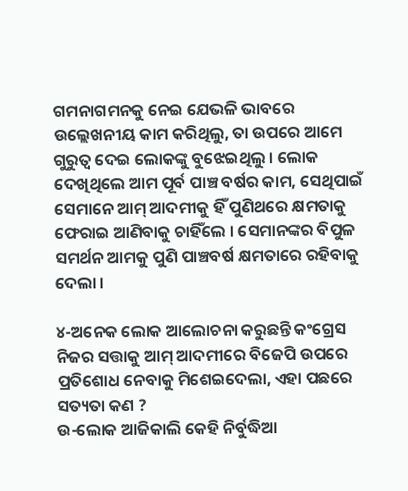ଗମନାଗମନକୁ ନେଇ ଯେଭଳି ଭାବରେ ଉଲ୍ଲେଖନୀୟ କାମ କରିଥିଲୁ, ତା ଉପରେ ଆମେ ଗୁରୁତ୍ୱ ଦେଇ ଲୋକଙ୍କୁ ବୁଝେଇଥିଲୁ । ଲୋକ ଦେଖିଥିଲେ ଆମ ପୂର୍ବ ପାଞ୍ଚ ବର୍ଷର କାମ, ସେଥିପାଇଁ ସେମାନେ ଆମ୍ ଆଦମୀକୁ ହିଁ ପୁଣିଥରେ କ୍ଷମତାକୁ ଫେରାଇ ଆଣିବାକୁ ଚାହିଁଲେ । ସେମାନଙ୍କର ବିପୁଳ ସମର୍ଥନ ଆମକୁ ପୁଣି ପାଞ୍ଚବର୍ଷ କ୍ଷମତାରେ ରହିବାକୁ ଦେଲା ।

୪-ଅନେକ ଲୋକ ଆଲୋଚନା କରୁଛନ୍ତି କଂଗ୍ରେସ ନିଜର ସତ୍ତାକୁ ଆମ୍ ଆଦମୀରେ ବିଜେପି ଉପରେ ପ୍ରତିଶୋଧ ନେବାକୁ ମିଶେଇଦେଲା, ଏହା ପଛରେ ସତ୍ୟତା କଣ ?
ଉ-ଲୋକ ଆଜିକାଲି କେହି ନିର୍ବୁଦ୍ଧିଆ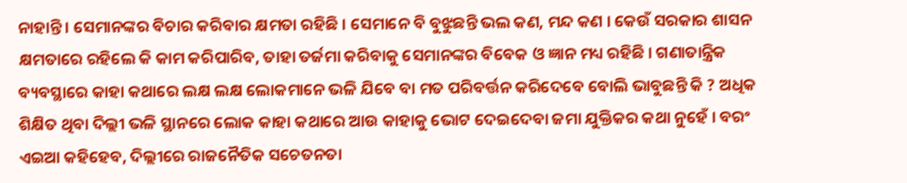ନାହାନ୍ତି । ସେମାନଙ୍କର ବିଚାର କରିବାର କ୍ଷମତା ରହିଛି । ସେମାନେ ବି ବୁଝୁଛନ୍ତି ଭଲ କଣ, ମନ୍ଦ କଣ । କେଉଁ ସରକାର ଶାସନ କ୍ଷମତାରେ ରହିଲେ କି କାମ କରିପାରିବ, ତାହା ତର୍ଜମା କରିବାକୁ ସେମାନଙ୍କର ବିବେକ ଓ ଜ୍ଞାନ ମଧ୍ୟ ରହିଛି । ଗଣାତାନ୍ତ୍ରିକ ବ୍ୟବସ୍ଥାରେ କାହା କଥାରେ ଲକ୍ଷ ଲକ୍ଷ ଲୋକମାନେ ଭଳି ଯିବେ ବା ମତ ପରିବର୍ତ୍ତନ କରିଦେବେ ବୋଲି ଭାବୁଛନ୍ତି କି ? ଅଧିକ ଶିକ୍ଷିତ ଥିବା ଦିଲ୍ଲୀ ଭଳି ସ୍ଥାନରେ ଲୋକ କାହା କଥାରେ ଆଉ କାହାକୁ ଭୋଟ ଦେଇଦେବା ଜମା ଯୁକ୍ତିକର କଥା ନୁହେଁ । ବରଂ ଏଇଆ କହିହେବ, ଦିଲ୍ଲୀରେ ରାଜନୈତିକ ସଚେତନତା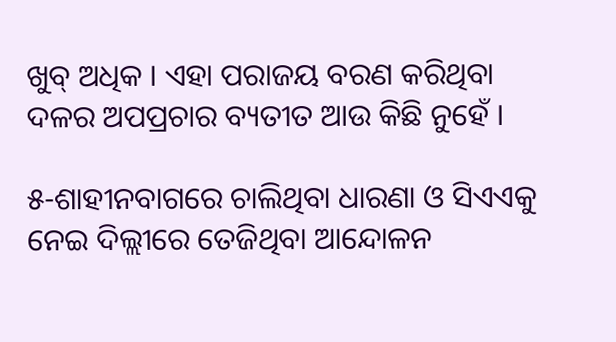ଖୁବ୍ ଅଧିକ । ଏହା ପରାଜୟ ବରଣ କରିଥିବା ଦଳର ଅପପ୍ରଚାର ବ୍ୟତୀତ ଆଉ କିଛି ନୁହେଁ ।

୫-ଶାହୀନବାଗରେ ଚାଲିଥିବା ଧାରଣା ଓ ସିଏଏକୁ ନେଇ ଦିଲ୍ଲୀରେ ତେଜିଥିବା ଆନ୍ଦୋଳନ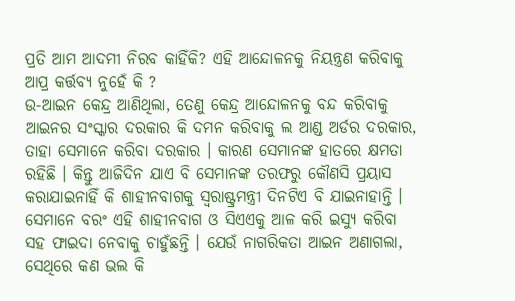ପ୍ରତି ଆମ ଆଦମୀ ନିରବ କାହିଁକି? ଏହି ଆନ୍ଦୋଳନକୁ ନିୟନ୍ତ୍ରଣ କରିବାକୁ ଆପ୍ର କର୍ତ୍ତବ୍ୟ ନୁହେଁ କି ?
ଉ-ଆଇନ କେନ୍ଦ୍ର ଆଣିଥିଲା, ତେଣୁ କେନ୍ଦ୍ର ଆନ୍ଦୋଳନକୁ ବନ୍ଦ କରିବାକୁ ଆଇନର ସଂସ୍କାର ଦରକାର କି ଦମନ କରିବାକୁ ଲ ଆଣ୍ଡ ଅର୍ଡର ଦରକାର, ତାହା ସେମାନେ କରିବା ଦରକାର । କାରଣ ସେମାନଙ୍କ ହାତରେ କ୍ଷମତା ରହିଛି । କିନ୍ତୁ ଆଜିଦିନ ଯାଏ ବି ସେମାନଙ୍କ ତରଫରୁ କୌଣସି ପ୍ରୟାସ କରାଯାଇନାହିଁ କି ଶାହୀନବାଗକୁ ସ୍ୱରାଷ୍ଟ୍ରମନ୍ତ୍ରୀ ଦିନଟିଏ ବି ଯାଇନାହାନ୍ତି । ସେମାନେ ବରଂ ଏହି ଶାହୀନବାଗ ଓ ସିଏଏକୁ ଆଳ କରି ଇସ୍ୟୁ କରିବା ସହ ଫାଇଦା ନେବାକୁ ଚାହୁଁଛନ୍ତି । ଯେଉଁ ନାଗରିକତା ଆଇନ ଅଣାଗଲା, ସେଥିରେ କଣ ଭଲ କି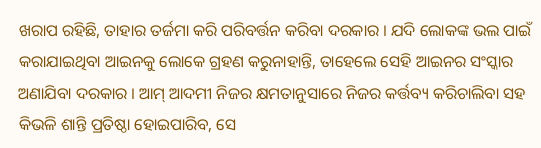ଖରାପ ରହିଛି, ତାହାର ତର୍ଜମା କରି ପରିବର୍ତ୍ତନ କରିବା ଦରକାର । ଯଦି ଲୋକଙ୍କ ଭଲ ପାଇଁ କରାଯାଇଥିବା ଆଇନକୁ ଲୋକେ ଗ୍ରହଣ କରୁନାହାନ୍ତି, ତାହେଲେ ସେହି ଆଇନର ସଂସ୍କାର ଅଣାଯିବା ଦରକାର । ଆମ୍ ଆଦମୀ ନିଜର କ୍ଷମତାନୁସାରେ ନିଜର କର୍ତ୍ତବ୍ୟ କରିଚାଲିବା ସହ କିଭଳି ଶାନ୍ତି ପ୍ରତିଷ୍ଠା ହୋଇପାରିବ, ସେ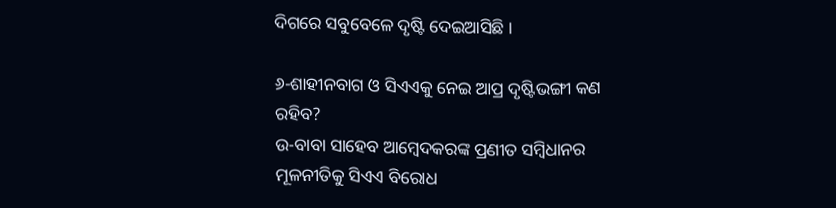ଦିଗରେ ସବୁବେଳେ ଦୃଷ୍ଟି ଦେଇଆସିଛି ।

୬-ଶାହୀନବାଗ ଓ ସିଏଏକୁ ନେଇ ଆପ୍ର ଦୃଷ୍ଟିଭଙ୍ଗୀ କଣ ରହିବ?
ଉ-ବାବା ସାହେବ ଆମ୍ବେଦକରଙ୍କ ପ୍ରଣୀତ ସମ୍ବିଧାନର ମୂଳନୀତିକୁ ସିଏଏ ବିରୋଧ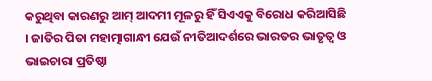କରୁଥିବା କାରଣରୁ ଆମ୍ ଆଦମୀ ମୂଳରୁ ହିଁ ସିଏଏକୁ ବିରୋଧ କରିଆସିଛି । ଜାତିର ପିତା ମହାତ୍ମାଗାନ୍ଧୀ ଯେଉଁ ନୀତିଆଦର୍ଶରେ ଭାରତର ଭାତୃତ୍ୱ ଓ ଭାଇଚାରା ପ୍ରତିଷ୍ଠା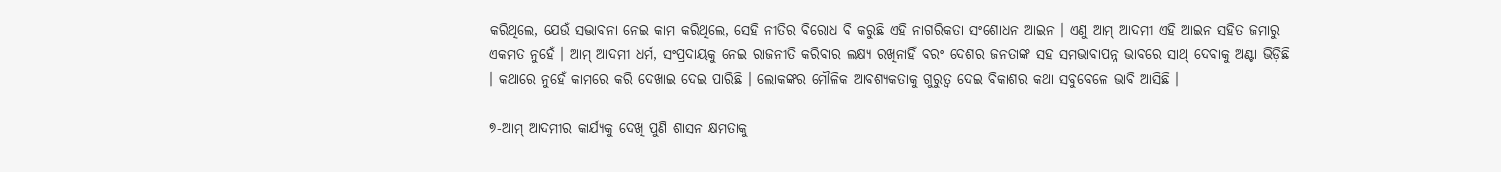କରିଥିଲେ, ଯେଉଁ ସଦ୍ଭାବନା ନେଇ କାମ କରିଥିଲେ, ସେହି ନୀତିର ବିରୋଧ ବି କରୁଛି ଏହି ନାଗରିକତା ସଂଶୋଧନ ଆଇନ । ଏଣୁ ଆମ୍ ଆଦମୀ ଏହି ଆଇନ ସହିତ ଜମାରୁ ଏକମତ ନୁହେଁ । ଆମ୍ ଆଦମୀ ଧର୍ମ, ସଂପ୍ରଦାୟକୁ ନେଇ ରାଜନୀତି କରିବାର ଲକ୍ଷ୍ୟ ରଖିନାହିଁ ବରଂ ଦେଶର ଜନତାଙ୍କ ସହ ସମଭାବାପନ୍ନ ଭାବରେ ସାଥ୍ ଦେବାକୁ ଅଣ୍ଟା ଭିଡ଼ିଛି । କଥାରେ ନୁହେଁ କାମରେ କରି ଦେଖାଇ ଦେଇ ପାରିଛି । ଲୋକଙ୍କର ମୌଳିକ ଆବଶ୍ୟକତାକୁ ଗୁରୁତ୍ୱ ଦେଇ ବିକାଶର କଥା ସବୁବେଳେ ଭାବି ଆସିଛି ।

୭-ଆମ୍ ଆଦମୀର କାର୍ଯ୍ୟକୁ ଦେଖି ପୁଣି ଶାସନ କ୍ଷମତାକୁ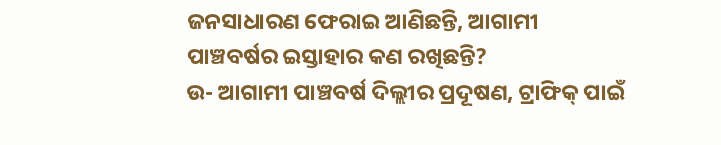ଜନସାଧାରଣ ଫେରାଇ ଆଣିଛନ୍ତି, ଆଗାମୀ ପାଞ୍ଚବର୍ଷର ଇସ୍ତାହାର କଣ ରଖିଛନ୍ତି?
ଉ- ଆଗାମୀ ପାଞ୍ଚବର୍ଷ ଦିଲ୍ଲୀର ପ୍ରଦୂଷଣ, ଟ୍ରାଫିକ୍ ପାଇଁ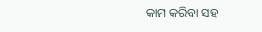କାମ କରିବା ସହ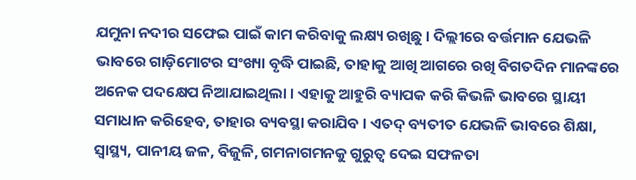ଯମୁନା ନଦୀର ସଫେଇ ପାଇଁ କାମ କରିବାକୁ ଲକ୍ଷ୍ୟ ରଖିଛୁ । ଦିଲ୍ଲୀରେ ବର୍ତ୍ତମାନ ଯେଭଳି ଭାବରେ ଗାଡ଼ିମୋଟର ସଂଖ୍ୟା ବୃଦ୍ଧି ପାଇଛି, ତାହାକୁ ଆଖି ଆଗରେ ରଖି ବିଗତଦିନ ମାନଙ୍କରେ ଅନେକ ପଦକ୍ଷେପ ନିଆଯାଇଥିଲା । ଏହାକୁ ଆହୁରି ବ୍ୟାପକ କରି କିଭଳି ଭାବରେ ସ୍ଥାୟୀ ସମାଧାନ କରିହେବ, ତାହାର ବ୍ୟବସ୍ଥା କରାଯିବ । ଏତଦ୍ ବ୍ୟତୀତ ଯେଭଳି ଭାବରେ ଶିକ୍ଷା, ସ୍ୱାସ୍ଥ୍ୟ, ପାନୀୟ ଜଳ, ବିଜୁଳି, ଗମନାଗମନକୁ ଗୁରୁତ୍ୱ ଦେଇ ସଫଳତା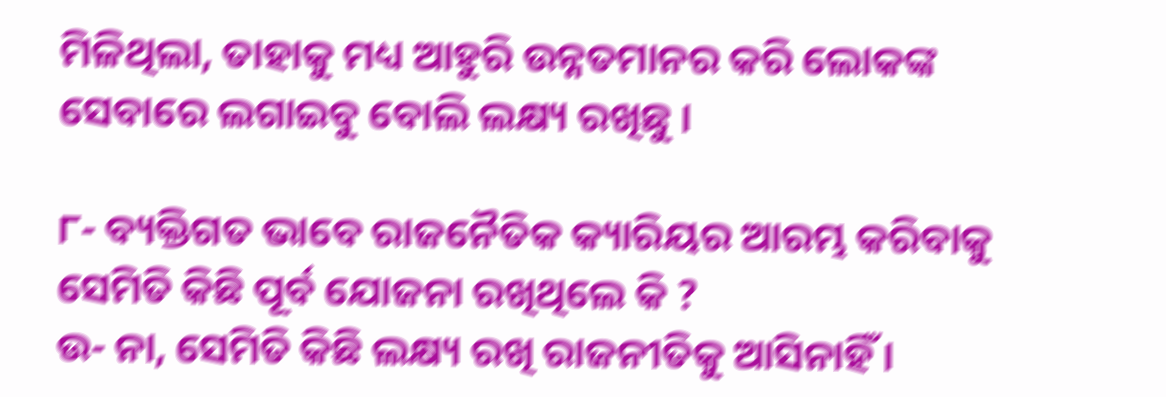ମିଳିଥିଲା, ତାହାକୁ ମଧ୍ୟ ଆହୁରି ଉନ୍ନତମାନର କରି ଲୋକଙ୍କ ସେବାରେ ଲଗାଇବୁ ବୋଲି ଲକ୍ଷ୍ୟ ରଖିଛୁ ।

୮- ବ୍ୟକ୍ତିଗତ ଭାବେ ରାଜନୈତିକ କ୍ୟାରିୟର ଆରମ୍ଭ କରିବାକୁ ସେମିତି କିଛି ପୂର୍ବ ଯୋଜନା ରଖିଥିଲେ କି ?
ଉ- ନା, ସେମିତି କିଛି ଲକ୍ଷ୍ୟ ରଖି ରାଜନୀତିକୁ ଆସିନାହିଁ ।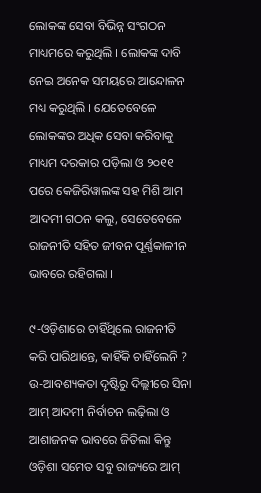ଲୋକଙ୍କ ସେବା ବିଭିନ୍ନ ସଂଗଠନ ମାଧ୍ୟମରେ କରୁଥିଲି । ଲୋକଙ୍କ ଦାବି ନେଇ ଅନେକ ସମୟରେ ଆନ୍ଦୋଳନ ମଧ୍ୟ କରୁଥିଲି । ଯେତେବେଳେ ଲୋକଙ୍କର ଅଧିକ ସେବା କରିବାକୁ ମାଧ୍ୟମ ଦରକାର ପଡ଼ିଲା ଓ ୨୦୧୧ ପରେ କେଜିରିୱାଲଙ୍କ ସହ ମିଶି ଆମ ଆଦମୀ ଗଠନ କଲୁ, ସେତେବେଳେ ରାଜନୀତି ସହିତ ଜୀବନ ପୂର୍ଣ୍ଣକାଳୀନ ଭାବରେ ରହିଗଲା ।

୯-ଓଡ଼ିଶାରେ ଚାହିଁଥିଲେ ରାଜନୀତି କରି ପାରିଥାନ୍ତେ, କାହିଁକି ଚାହିଁଲେନି ?
ଉ-ଆବଶ୍ୟକତା ଦୃଷ୍ଟିରୁ ଦିଲ୍ଲୀରେ ସିନା ଆମ୍ ଆଦମୀ ନିର୍ବାଚନ ଲଢ଼ିଲା ଓ ଆଶାଜନକ ଭାବରେ ଜିତିଲା କିନ୍ତୁ ଓଡ଼ିଶା ସମେତ ସବୁ ରାଜ୍ୟରେ ଆମ୍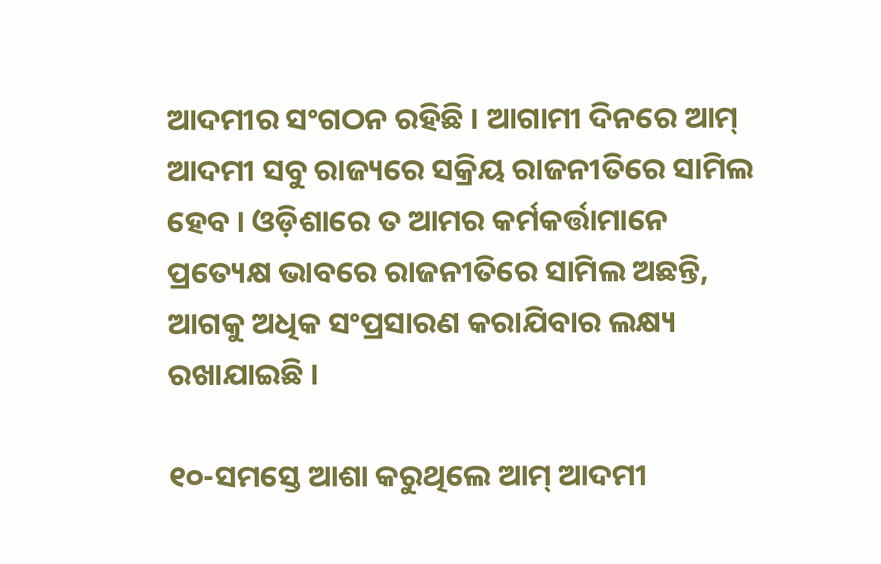ଆଦମୀର ସଂଗଠନ ରହିଛି । ଆଗାମୀ ଦିନରେ ଆମ୍ ଆଦମୀ ସବୁ ରାଜ୍ୟରେ ସକ୍ରିୟ ରାଜନୀତିରେ ସାମିଲ ହେବ । ଓଡ଼ିଶାରେ ତ ଆମର କର୍ମକର୍ତ୍ତାମାନେ ପ୍ରତ୍ୟେକ୍ଷ ଭାବରେ ରାଜନୀତିରେ ସାମିଲ ଅଛନ୍ତି, ଆଗକୁ ଅଧିକ ସଂପ୍ରସାରଣ କରାଯିବାର ଲକ୍ଷ୍ୟ ରଖାଯାଇଛି ।

୧୦-ସମସ୍ତେ ଆଶା କରୁଥିଲେ ଆମ୍ ଆଦମୀ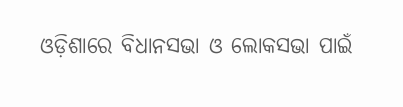ଓଡ଼ିଶାରେ ବିଧାନସଭା ଓ ଲୋକସଭା ପାଇଁ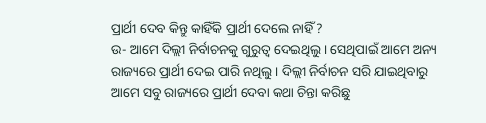ପ୍ରାର୍ଥୀ ଦେବ କିନ୍ତୁ କାହିଁକି ପ୍ରାର୍ଥୀ ଦେଲେ ନାହିଁ ?
ଉ- ଆମେ ଦିଲ୍ଲୀ ନିର୍ବାଚନକୁ ଗୁରୁତ୍ୱ ଦେଇଥିଲୁ । ସେଥିପାଇଁ ଆମେ ଅନ୍ୟ ରାଜ୍ୟରେ ପ୍ରାର୍ଥୀ ଦେଇ ପାରି ନଥିଲୁ । ଦିଲ୍ଲୀ ନିର୍ବାଚନ ସରି ଯାଇଥିବାରୁ ଆମେ ସବୁ ରାଜ୍ୟରେ ପ୍ରାର୍ଥୀ ଦେବା କଥା ଚିନ୍ତା କରିଛୁ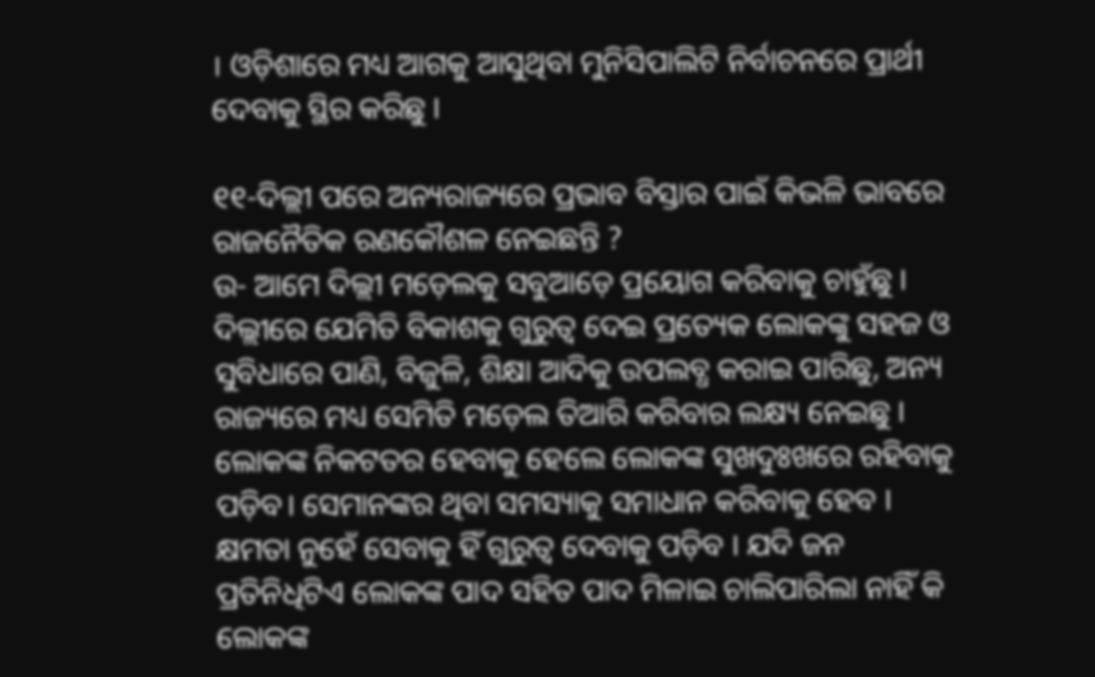। ଓଡ଼ିଶାରେ ମଧ୍ୟ ଆଗକୁ ଆସୁଥିବା ମୁନିସିପାଲିଟି ନିର୍ବାଚନରେ ପ୍ରାର୍ଥୀ ଦେବାକୁ ସ୍ଥିର କରିଛୁ ।

୧୧-ଦିଲ୍ଲୀ ପରେ ଅନ୍ୟରାଜ୍ୟରେ ପ୍ରଭାବ ବିସ୍ତାର ପାଇଁ କିଭଳି ଭାବରେ ରାଜନୈତିକ ରଣକୌଶଳ ନେଇଛନ୍ତି ?
ଉ- ଆମେ ଦିଲ୍ଲୀ ମଡ଼େଲକୁ ସବୁଆଡ଼େ ପ୍ରୟୋଗ କରିବାକୁ ଚାହୁଁଛୁ । ଦିଲ୍ଲୀରେ ଯେମିତି ବିକାଶକୁ ଗୁରୁତ୍ୱ ଦେଇ ପ୍ରତ୍ୟେକ ଲୋକଙ୍କୁ ସହଜ ଓ ସୁବିଧାରେ ପାଣି, ବିଜୁଳି, ଶିକ୍ଷା ଆଦିକୁ ଉପଲବ୍ଧ କରାଇ ପାରିଛୁ, ଅନ୍ୟ ରାଜ୍ୟରେ ମଧ୍ୟ ସେମିତି ମଡ଼େଲ ତିଆରି କରିବାର ଲକ୍ଷ୍ୟ ନେଇଛୁ । ଲୋକଙ୍କ ନିକଟତର ହେବାକୁ ହେଲେ ଲୋକଙ୍କ ସୁଖଦୁଃଖରେ ରହିବାକୁ ପଡ଼ିବ। ସେମାନଙ୍କର ଥିବା ସମସ୍ୟାକୁ ସମାଧାନ କରିବାକୁ ହେବ । କ୍ଷମତା ନୁହେଁ ସେବାକୁ ହିଁ ଗୁରୁତ୍ୱ ଦେବାକୁ ପଡ଼ିବ । ଯଦି ଜନ ପ୍ରତିନିଧିଟିଏ ଲୋକଙ୍କ ପାଦ ସହିତ ପାଦ ମିଳାଇ ଚାଲିପାରିଲା ନାହିଁ କି ଲୋକଙ୍କ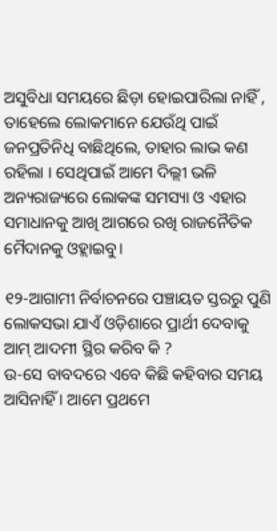ଅସୁବିଧା ସମୟରେ ଛିଡ଼ା ହୋଇପାରିଲା ନାହିଁ , ତାହେଲେ ଲୋକମାନେ ଯେଉଁଥି ପାଇଁ ଜନପ୍ରତିନିଧି ବାଛିଥିଲେ, ତାହାର ଲାଭ କଣ ରହିଲା । ସେଥିପାଇଁ ଆମେ ଦିଲ୍ଲୀ ଭଳି ଅନ୍ୟରାଜ୍ୟରେ ଲୋକଙ୍କ ସମସ୍ୟା ଓ ଏହାର ସମାଧାନକୁ ଆଖି ଆଗରେ ରଖି ରାଜନୈତିକ ମୈଦାନକୁ ଓହ୍ଲାଇବୁ।

୧୨-ଆଗାମୀ ନିର୍ବାଚନରେ ପଞ୍ଚାୟତ ସ୍ତରରୁ ପୁଣି ଲୋକସଭା ଯାଏଁ ଓଡ଼ିଶାରେ ପ୍ରାର୍ଥୀ ଦେବାକୁ ଆମ୍ ଆଦମୀ ସ୍ଥିର କରିବ କି ?
ଉ-ସେ ବାବଦରେ ଏବେ କିଛି କହିବାର ସମୟ ଆସିନାହିଁ । ଆମେ ପ୍ରଥମେ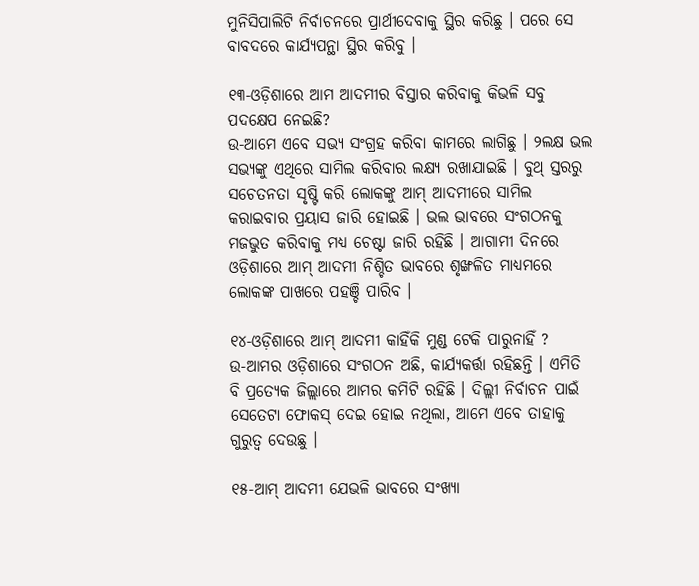ମୁନିସିପାଲିଟି ନିର୍ବାଚନରେ ପ୍ରାର୍ଥୀଦେବାକୁ ସ୍ଥିର କରିଛୁ । ପରେ ସେ ବାବଦରେ କାର୍ଯ୍ୟପନ୍ଥା ସ୍ଥିର କରିବୁ ।

୧୩-ଓଡ଼ିଶାରେ ଆମ ଆଦମୀର ବିସ୍ତାର କରିବାକୁ କିଭଳି ସବୁ ପଦକ୍ଷେପ ନେଇଛି?
ଉ-ଆମେ ଏବେ ସଭ୍ୟ ସଂଗ୍ରହ କରିବା କାମରେ ଲାଗିଛୁ । ୨ଲକ୍ଷ ଭଲ ସଭ୍ୟଙ୍କୁ ଏଥିରେ ସାମିଲ କରିବାର ଲକ୍ଷ୍ୟ ରଖାଯାଇଛି । ବୁଥ୍ ସ୍ତରରୁ ସଚେତନତା ସୃଷ୍ଟି କରି ଲୋକଙ୍କୁ ଆମ୍ ଆଦମୀରେ ସାମିଲ କରାଇବାର ପ୍ରୟାସ ଜାରି ହୋଇଛି । ଭଲ ଭାବରେ ସଂଗଠନକୁ ମଜଭୁତ କରିବାକୁ ମଧ୍ୟ ଚେଷ୍ଟା ଜାରି ରହିଛି । ଆଗାମୀ ଦିନରେ ଓଡ଼ିଶାରେ ଆମ୍ ଆଦମୀ ନିଶ୍ଚିତ ଭାବରେ ଶୃଙ୍ଖଳିତ ମାଧ୍ୟମରେ ଲୋକଙ୍କ ପାଖରେ ପହଞ୍ଚି ପାରିବ ।

୧୪-ଓଡ଼ିଶାରେ ଆମ୍ ଆଦମୀ କାହିଁକି ମୁଣ୍ଡ ଟେକି ପାରୁନାହିଁ ?
ଉ-ଆମର ଓଡ଼ିଶାରେ ସଂଗଠନ ଅଛି, କାର୍ଯ୍ୟକର୍ତ୍ତା ରହିଛନ୍ତି । ଏମିତି ବି ପ୍ରତ୍ୟେକ ଜିଲ୍ଲାରେ ଆମର କମିଟି ରହିଛି । ଦିଲ୍ଲୀ ନିର୍ବାଚନ ପାଇଁ ସେତେଟା ଫୋକସ୍ ଦେଇ ହୋଇ ନଥିଲା, ଆମେ ଏବେ ତାହାକୁ ଗୁରୁତ୍ୱ ଦେଉଛୁ ।

୧୫-ଆମ୍ ଆଦମୀ ଯେଭଳି ଭାବରେ ସଂଖ୍ୟା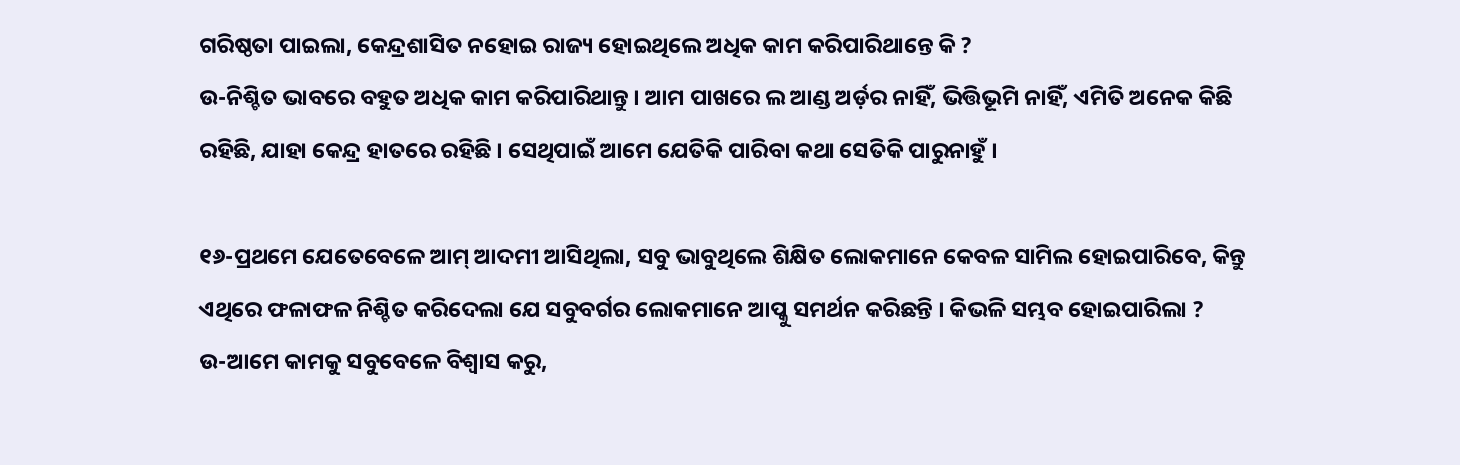ଗରିଷ୍ଠତା ପାଇଲା, କେନ୍ଦ୍ରଶାସିତ ନହୋଇ ରାଜ୍ୟ ହୋଇଥିଲେ ଅଧିକ କାମ କରିପାରିଥାନ୍ତେ କି ?
ଉ-ନିଶ୍ଚିତ ଭାବରେ ବହୁତ ଅଧିକ କାମ କରିପାରିଥାନ୍ତୁ । ଆମ ପାଖରେ ଲ ଆଣ୍ଡ ଅର୍ଡ଼ର ନାହିଁ, ଭିତ୍ତିଭୂମି ନାହିଁ, ଏମିତି ଅନେକ କିଛି ରହିଛି, ଯାହା କେନ୍ଦ୍ର ହାତରେ ରହିଛି । ସେଥିପାଇଁ ଆମେ ଯେତିକି ପାରିବା କଥା ସେତିକି ପାରୁନାହୁଁ ।

୧୬-ପ୍ରଥମେ ଯେତେବେଳେ ଆମ୍ ଆଦମୀ ଆସିଥିଲା, ସବୁ ଭାବୁଥିଲେ ଶିକ୍ଷିତ ଲୋକମାନେ କେବଳ ସାମିଲ ହୋଇପାରିବେ, କିନ୍ତୁ ଏଥିରେ ଫଳାଫଳ ନିଶ୍ଚିତ କରିଦେଲା ଯେ ସବୁବର୍ଗର ଲୋକମାନେ ଆପ୍କୁ ସମର୍ଥନ କରିଛନ୍ତି । କିଭଳି ସମ୍ଭବ ହୋଇପାରିଲା ?
ଉ-ଆମେ କାମକୁ ସବୁବେଳେ ବିଶ୍ୱାସ କରୁ,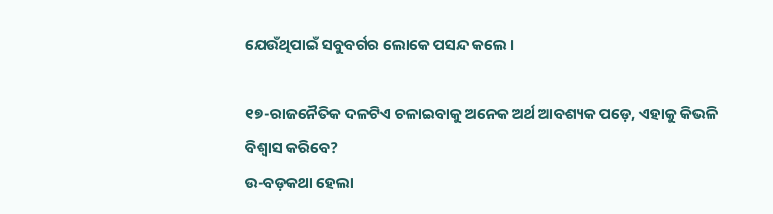ଯେଉଁଥିପାଇଁ ସବୁବର୍ଗର ଲୋକେ ପସନ୍ଦ କଲେ ।

୧୭-ରାଜନୈତିକ ଦଳଟିଏ ଚଳାଇବାକୁ ଅନେକ ଅର୍ଥ ଆବଶ୍ୟକ ପଡ଼େ, ଏହାକୁ କିଭଳି ବିଶ୍ୱାସ କରିବେ?
ଉ-ବଡ଼କଥା ହେଲା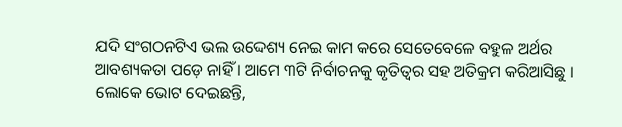ଯଦି ସଂଗଠନଟିଏ ଭଲ ଉଦ୍ଦେଶ୍ୟ ନେଇ କାମ କରେ ସେତେବେଳେ ବହୁଳ ଅର୍ଥର ଆବଶ୍ୟକତା ପଡ଼େ ନାହିଁ । ଆମେ ୩ଟି ନିର୍ବାଚନକୁ କୃତିତ୍ୱର ସହ ଅତିକ୍ରମ କରିଆସିଛୁ । ଲୋକେ ଭୋଟ ଦେଇଛନ୍ତି,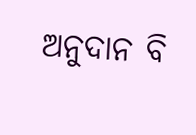ଅନୁଦାନ ବି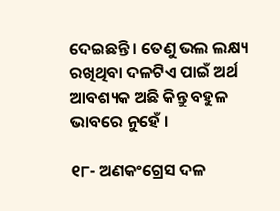ଦେଇଛନ୍ତି । ତେଣୁ ଭଲ ଲକ୍ଷ୍ୟ ରଖିଥିବା ଦଳଟିଏ ପାଇଁ ଅର୍ଥ ଆବଶ୍ୟକ ଅଛି କିନ୍ତୁ ବହୁଳ ଭାବରେ ନୁହେଁ ।

୧୮- ଅଣକଂଗ୍ରେସ ଦଳ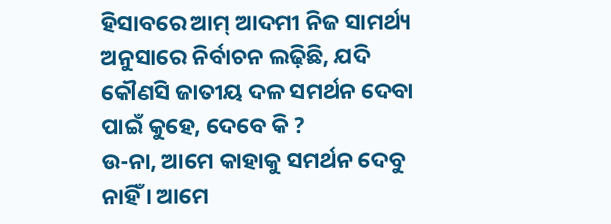ହିସାବରେ ଆମ୍ ଆଦମୀ ନିଜ ସାମର୍ଥ୍ୟ ଅନୁସାରେ ନିର୍ବାଚନ ଲଢ଼ିଛି, ଯଦି କୌଣସି ଜାତୀୟ ଦଳ ସମର୍ଥନ ଦେବା ପାଇଁ କୁହେ, ଦେବେ କି ?
ଉ-ନା, ଆମେ କାହାକୁ ସମର୍ଥନ ଦେବୁ ନାହିଁ । ଆମେ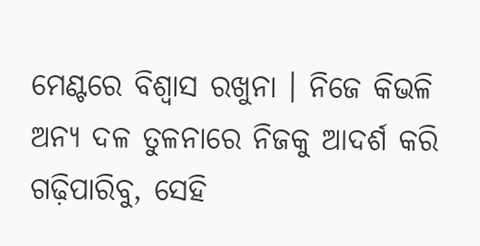ମେଣ୍ଟରେ ବିଶ୍ୱାସ ରଖୁନା । ନିଜେ କିଭଳି ଅନ୍ୟ ଦଳ ତୁଳନାରେ ନିଜକୁ ଆଦର୍ଶ କରି ଗଢ଼ିପାରିବୁ, ସେହି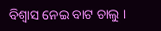ବିଶ୍ୱାସ ନେଇ ବାଟ ଚାଲୁ ।